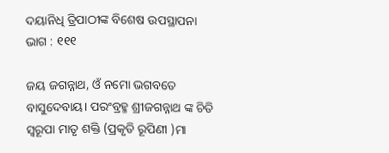ଦୟାନିଧି ତ୍ରିପାଠୀଙ୍କ ବିଶେଷ ଉପସ୍ଥାପନା ଭାଗ : ୧୧୧

ଜୟ ଜଗନ୍ନାଥ, ଓଁ ନମୋ ଭଗବତେ ବାସୁଦେବାୟ। ପରଂବ୍ରହ୍ମ ଶ୍ରୀଜଗନ୍ନାଥ ଙ୍କ ଚିତି ସ୍ୱରୂପା ମାତୃ ଶକ୍ତି (ପ୍ରକୃତି ରୂପିଣୀ )ମା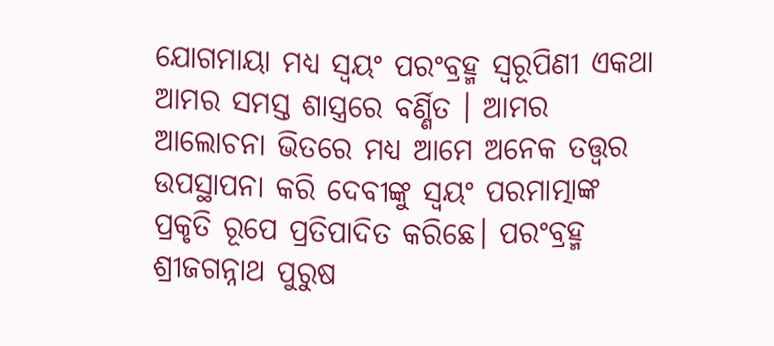ଯୋଗମାୟା ମଧ୍ୟ ସ୍ୱୟଂ ପରଂବ୍ରହ୍ମ ସ୍ୱରୂପିଣୀ ଏକଥା ଆମର ସମସ୍ତ ଶାସ୍ତ୍ରରେ ବର୍ଣ୍ଣିତ । ଆମର ଆଲୋଚନା ଭିତରେ ମଧ୍ୟ ଆମେ ଅନେକ ତତ୍ତ୍ୱର ଉପସ୍ଥାପନା କରି ଦେବୀଙ୍କୁ ସ୍ୱୟଂ ପରମାତ୍ମାଙ୍କ ପ୍ରକୃତି ରୂପେ ପ୍ରତିପାଦିତ କରିଛେ। ପରଂବ୍ରହ୍ମ ଶ୍ରୀଜଗନ୍ନାଥ ପୁରୁଷ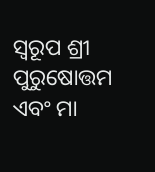ସ୍ୱରୂପ ଶ୍ରୀ ପୁରୁଷୋତ୍ତମ ଏବଂ ମା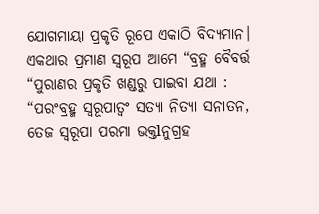ଯୋଗମାୟା ପ୍ରକୃତି ରୂପେ ଏକାଠି ବିଦ୍ୟମାନ। ଏକଥାର ପ୍ରମାଣ ସ୍ୱରୂପ ଆମେ “ବ୍ରହ୍ମ ବୈବର୍ତ୍ତ “ପୁରାଣର ପ୍ରକୃତି ଖଣ୍ଡରୁ ପାଇବା ଯଥା : “ପରଂବ୍ରହ୍ମ ସ୍ୱରୂପାତ୍ବଂ ସତ୍ୟା ନିତ୍ୟା ସନାତନ, ତେଜ ସ୍ୱରୂପା ପରମା ଭକ୍ତlନୁଗ୍ରହ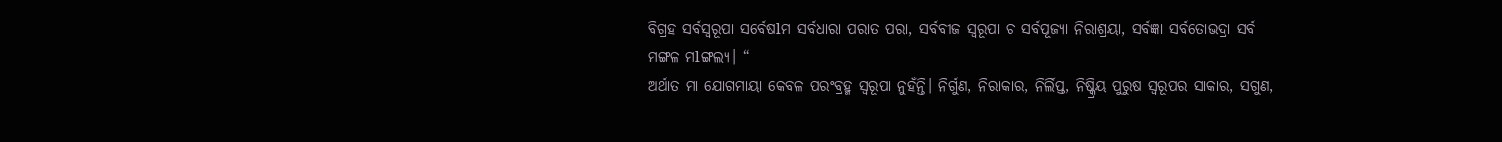ବିଗ୍ରହ ସର୍ବସ୍ୱରୂପା ସର୍ବେଷlମ ସର୍ବଧାରା ପରାତ ପରା, ସର୍ବବୀଜ ସ୍ୱରୂପା ଚ ସର୍ବପୂଜ୍ୟା ନିରାଶ୍ରୟା, ସର୍ବଜ୍ଞା ସର୍ବତୋଭଦ୍ରା ସର୍ବ ମଙ୍ଗଳ ମlଙ୍ଗଲ୍ୟ। “
ଅର୍ଥାତ ମା ଯୋଗମାୟା କେବଳ ପରଂବ୍ରହ୍ମ ସ୍ୱରୂପା ନୁହଁନ୍ତି। ନିର୍ଗୁଣ, ନିରାକାର, ନିର୍ଲିପ୍ତ, ନିଷ୍କ୍ରିୟ ପୁରୁଷ ସ୍ୱରୂପର ସାକାର, ସଗୁଣ,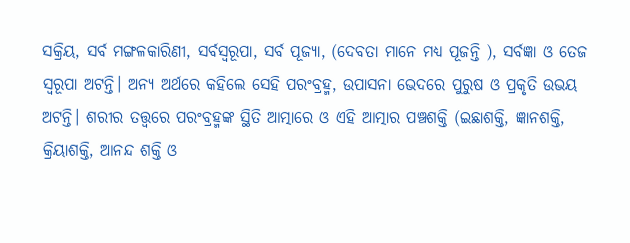ସକ୍ରିୟ, ସର୍ବ ମଙ୍ଗଳକାରିଣୀ, ସର୍ବସ୍ୱରୂପା, ସର୍ବ ପୂଜ୍ୟା, (ଦେବତା ମାନେ ମଧ୍ୟ ପୂଜନ୍ତି ), ସର୍ବଜ୍ଞା ଓ ତେଜ ସ୍ୱରୂପା ଅଟନ୍ତି। ଅନ୍ୟ ଅର୍ଥରେ କହିଲେ ସେହି ପରଂବ୍ରହ୍ମ, ଉପାସନା ଭେଦରେ ପୁରୁଷ ଓ ପ୍ରକୃତି ଉଭୟ ଅଟନ୍ତି। ଶରୀର ତତ୍ତ୍ୱରେ ପରଂବ୍ରହ୍ମଙ୍କ ସ୍ଥିତି ଆତ୍ମାରେ ଓ ଏହି ଆତ୍ମାର ପଞ୍ଚଶକ୍ତି (ଇଛାଶକ୍ତି, ଜ୍ଞାନଶକ୍ତି, କ୍ରିୟାଶକ୍ତି, ଆନନ୍ଦ ଶକ୍ତି ଓ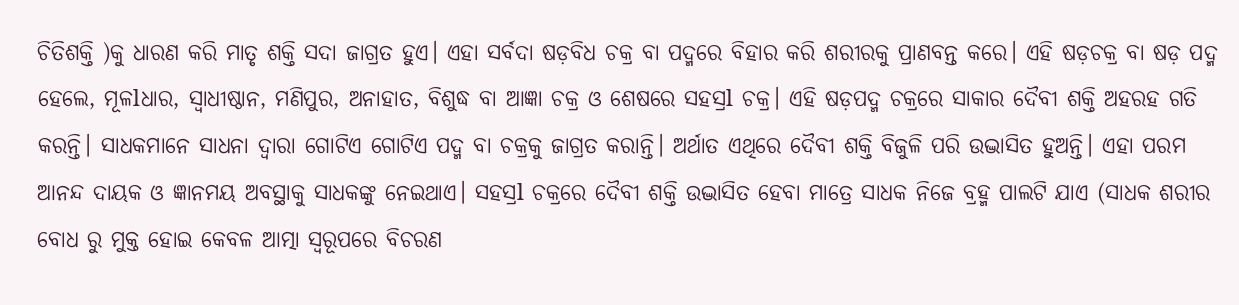ଚିତିଶକ୍ତି )କୁ ଧାରଣ କରି ମାତୃ ଶକ୍ତି ସଦା ଜାଗ୍ରତ ହୁଏ। ଏହା ସର୍ବଦା ଷଡ଼ବିଧ ଚକ୍ର ବା ପଦ୍ମରେ ବିହାର କରି ଶରୀରକୁ ପ୍ରାଣବନ୍ତ କରେ। ଏହି ଷଡ଼ଚକ୍ର ବା ଷଡ଼ ପଦ୍ମ ହେଲେ, ମୂଳlଧାର, ସ୍ୱାଧୀଷ୍ଠାନ, ମଣିପୁର, ଅନାହାତ, ବିଶୁଦ୍ଧ ବା ଆଜ୍ଞା ଚକ୍ର ଓ ଶେଷରେ ସହସ୍ରl ଚକ୍ର। ଏହି ଷଡ଼ପଦ୍ମ ଚକ୍ରରେ ସାକାର ଦୈବୀ ଶକ୍ତି ଅହରହ ଗତି କରନ୍ତି। ସାଧକମାନେ ସାଧନା ଦ୍ୱାରା ଗୋଟିଏ ଗୋଟିଏ ପଦ୍ମ ବା ଚକ୍ରକୁ ଜାଗ୍ରତ କରାନ୍ତି। ଅର୍ଥାତ ଏଥିରେ ଦୈବୀ ଶକ୍ତି ବିଜୁଳି ପରି ଉଦ୍ଭାସିତ ହୁଅନ୍ତି। ଏହା ପରମ ଆନନ୍ଦ ଦାୟକ ଓ ଜ୍ଞାନମୟ ଅବସ୍ଥାକୁ ସାଧକଙ୍କୁ ନେଇଥାଏ। ସହସ୍ରl ଚକ୍ରରେ ଦୈବୀ ଶକ୍ତି ଉଦ୍ଭାସିତ ହେବା ମାତ୍ରେ ସାଧକ ନିଜେ ବ୍ରହ୍ମ ପାଲଟି ଯାଏ (ସାଧକ ଶରୀର ବୋଧ ରୁ ମୁକ୍ତ ହୋଇ କେବଳ ଆତ୍ମା ସ୍ୱରୂପରେ ବିଚରଣ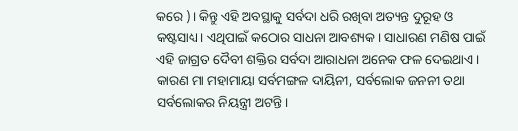କରେ )। କିନ୍ତୁ ଏହି ଅବସ୍ଥାକୁ ସର୍ବଦା ଧରି ରଖିବା ଅତ୍ୟନ୍ତ ଦୁରୂହ ଓ କଷ୍ଟସାଧ୍ୟ। ଏଥିପାଇଁ କଠୋର ସାଧନା ଆବଶ୍ୟକ। ସାଧାରଣ ମଣିଷ ପାଇଁ ଏହି ଜାଗ୍ରତ ଦୈବୀ ଶକ୍ତିର ସର୍ବଦା ଆରାଧନା ଅନେକ ଫଳ ଦେଇଥାଏ। କାରଣ ମା ମହାମାୟା ସର୍ବମଙ୍ଗଳ ଦାୟିନୀ, ସର୍ବଲୋକ ଜନନୀ ତଥା ସର୍ବଲୋକର ନିୟନ୍ତ୍ରୀ ଅଟନ୍ତି।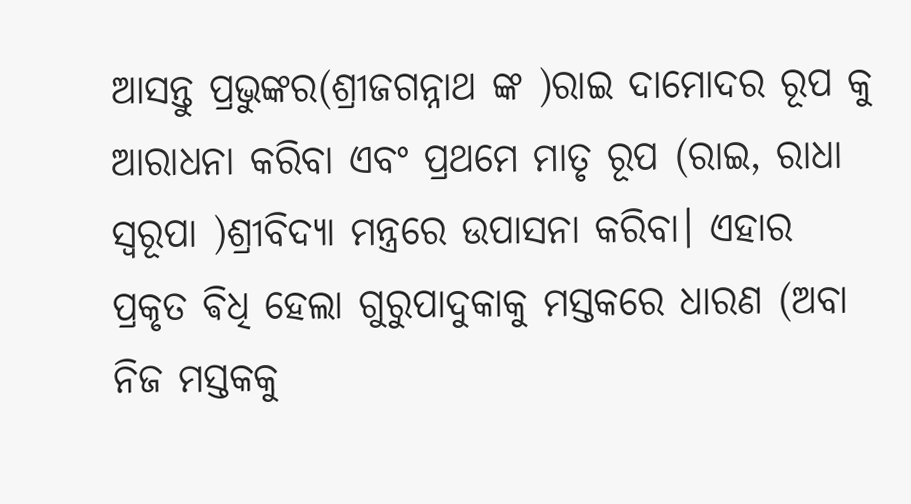ଆସନ୍ତୁ ପ୍ରଭୁଙ୍କର(ଶ୍ରୀଜଗନ୍ନାଥ ଙ୍କ )ରାଇ ଦାମୋଦର ରୂପ କୁ ଆରାଧନା କରିବା ଏବଂ ପ୍ରଥମେ ମାତୃ ରୂପ (ରାଇ, ରାଧା ସ୍ୱରୂପା )ଶ୍ରୀବିଦ୍ୟା ମନ୍ତ୍ରରେ ଉପାସନା କରିବା। ଏହାର ପ୍ରକୃତ ଵିଧି ହେଲା ଗୁରୁପାଦୁକାକୁ ମସ୍ତକରେ ଧାରଣ (ଅବା ନିଜ ମସ୍ତକକୁ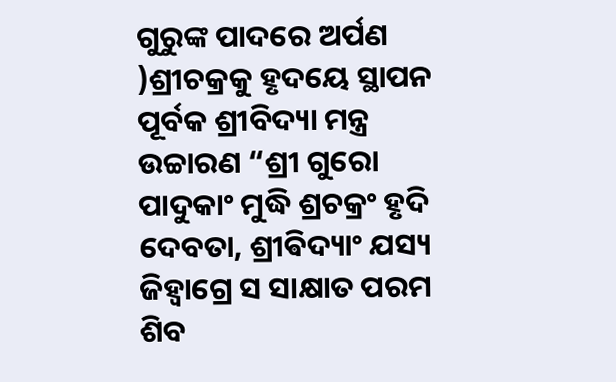ଗୁରୁଙ୍କ ପାଦରେ ଅର୍ପଣ )ଶ୍ରୀଚକ୍ରକୁ ହୃଦୟେ ସ୍ଥାପନ ପୂର୍ବକ ଶ୍ରୀବିଦ୍ୟା ମନ୍ତ୍ର ଉଚ୍ଚାରଣ “ଶ୍ରୀ ଗୁରୋ ପାଦୁକାଂ ମୁଦ୍ଧି ଶ୍ରଚକ୍ରଂ ହୃଦି ଦେବତା, ଶ୍ରୀଵିଦ୍ୟାଂ ଯସ୍ୟ ଜିହ୍ୱାଗ୍ରେ ସ ସାକ୍ଷାତ ପରମ ଶିବ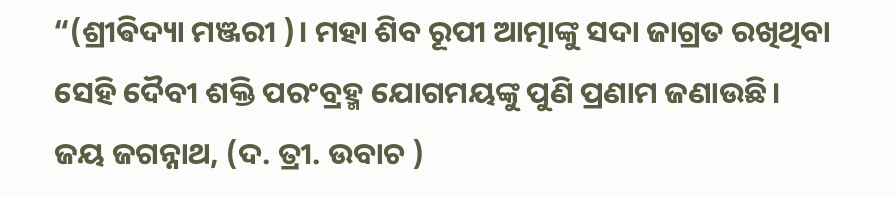“(ଶ୍ରୀଵିଦ୍ୟା ମଞ୍ଜରୀ )। ମହା ଶିବ ରୂପୀ ଆତ୍ମାଙ୍କୁ ସଦା ଜାଗ୍ରତ ରଖିଥିବା ସେହି ଦୈବୀ ଶକ୍ତି ପରଂବ୍ରହ୍ମ ଯୋଗମୟଙ୍କୁ ପୁଣି ପ୍ରଣାମ ଜଣାଉଛି।
ଜୟ ଜଗନ୍ନାଥ, (ଦ. ତ୍ରୀ. ଉବାଚ )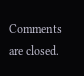Comments are closed.